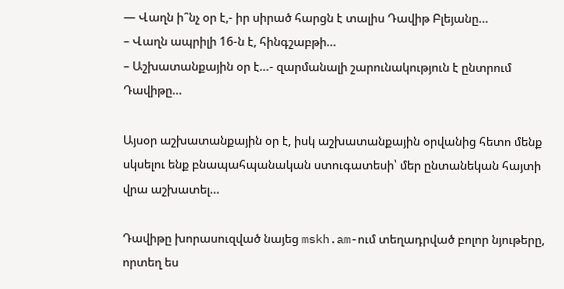— Վաղն ի՞նչ օր է,- իր սիրած հարցն է տալիս Դավիթ Բլեյանը…
– Վաղն ապրիլի 16-ն է, հինգշաբթի…
– Աշխատանքային օր է…- զարմանալի շարունակություն է ընտրում Դավիթը…

Այսօր աշխատանքային օր է, իսկ աշխատանքային օրվանից հետո մենք սկսելու ենք բնապահպանական ստուգատեսի՝ մեր ընտանեկան հայտի վրա աշխատել…

Դավիթը խորասուզված նայեց mskh.am-ում տեղադրված բոլոր նյութերը, որտեղ ես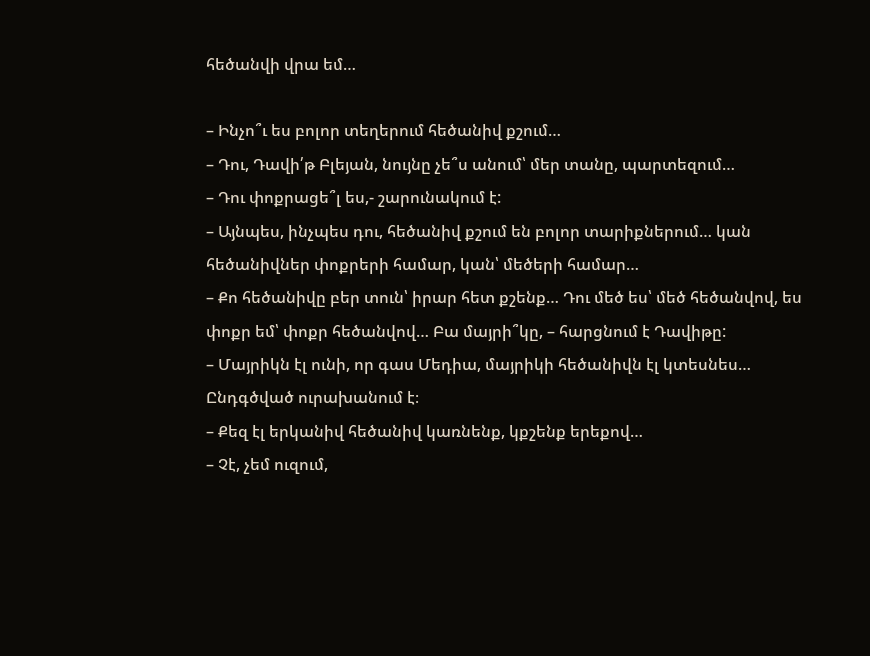հեծանվի վրա եմ…

– Ինչո՞ւ ես բոլոր տեղերում հեծանիվ քշում…
– Դու, Դավի՛թ Բլեյան, նույնը չե՞ս անում՝ մեր տանը, պարտեզում…
– Դու փոքրացե՞լ ես,- շարունակում է:
– Այնպես, ինչպես դու, հեծանիվ քշում են բոլոր տարիքներում… կան հեծանիվներ փոքրերի համար, կան՝ մեծերի համար…
– Քո հեծանիվը բեր տուն՝ իրար հետ քշենք… Դու մեծ ես՝ մեծ հեծանվով, ես փոքր եմ՝ փոքր հեծանվով… Բա մայրի՞կը, – հարցնում է Դավիթը:
– Մայրիկն էլ ունի, որ գաս Մեդիա, մայրիկի հեծանիվն էլ կտեսնես…
Ընդգծված ուրախանում է։
– Քեզ էլ երկանիվ հեծանիվ կառնենք, կքշենք երեքով…
– Չէ, չեմ ուզում,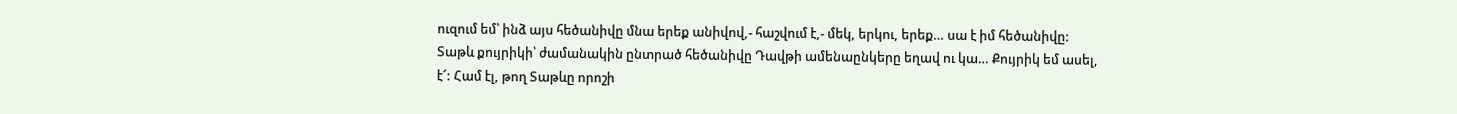ուզում եմ՝ ինձ այս հեծանիվը մնա երեք անիվով,- հաշվում է,- մեկ, երկու, երեք… սա է իմ հեծանիվը:
Տաթև քույրիկի՝ ժամանակին ընտրած հեծանիվը Դավթի ամենաընկերը եղավ ու կա… Քույրիկ եմ ասել, է՜: Համ էլ, թող Տաթևը որոշի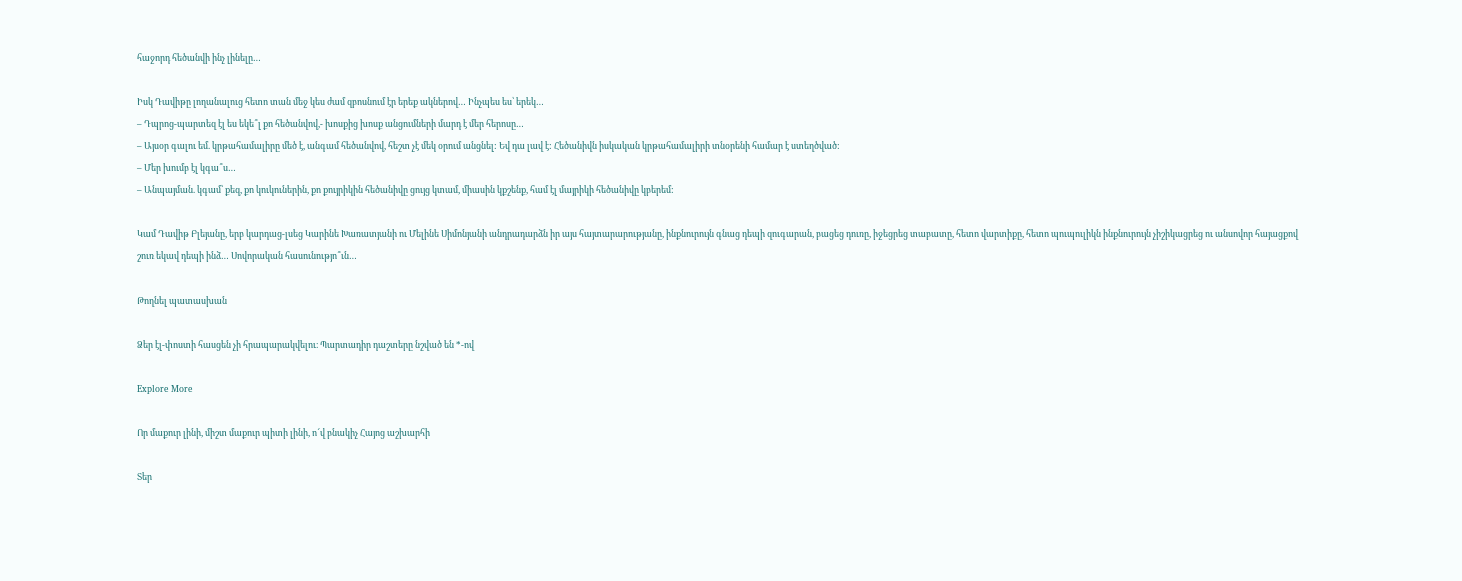հաջորդ հեծանվի ինչ լինելը…

Իսկ Դավիթը լողանալուց հետո տան մեջ կես ժամ զբոսնում էր երեք ակներով… Ինչպես ես՝ երեկ…
– Դպրոց-պարտեզ էլ ես եկե՞լ քո հեծանվով,- խոսքից խոսք անցումների մարդ է մեր հերոսը…
– Այսօր գալու եմ. կրթահամալիրը մեծ է, անգամ հեծանվով, հեշտ չէ մեկ օրում անցնել: Եվ դա լավ է: Հեծանիվն իսկական կրթահամալիրի տնօրենի համար է ստեղծված:
– Մեր խումբ էլ կգա՞ս…
– Անպայման. կգամ՝ քեզ, քո կուկուներին, քո քույրիկին հեծանիվը ցույց կտամ, միասին կքշենք, համ էլ մայրիկի հեծանիվը կբերեմ:

Կամ Դավիթ Բլեյանը, երբ կարդաց-լսեց Կարինե Խառատյանի ու Մելինե Սիմոնյանի անդրադարձն իր այս հայտարարությանը, ինքնուրույն գնաց դեպի զուգարան, բացեց դուռը, իջեցրեց տաբատը, հետո վարտիքը, հետո պուպուլիկն ինքնուրույն չիշիկացրեց ու անսովոր հայացքով շուռ եկավ դեպի ինձ… Սովորական հասունությո՞ւն…

Թողնել պատասխան

Ձեր էլ-փոստի հասցեն չի հրապարակվելու։ Պարտադիր դաշտերը նշված են *-ով

Explore More

Որ մաքուր լինի, միշտ մաքուր պիտի լինի, ո՜վ բնակիչ Հայոց աշխարհի

Տեր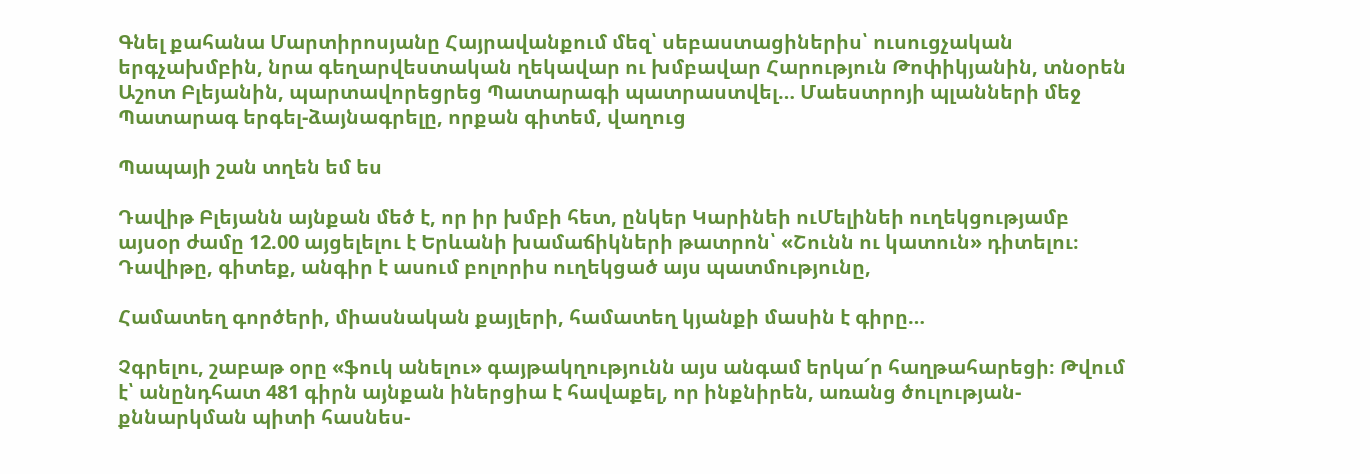Գնել քահանա Մարտիրոսյանը Հայրավանքում մեզ՝ սեբաստացիներիս՝ ուսուցչական երգչախմբին, նրա գեղարվեստական ղեկավար ու խմբավար Հարություն Թոփիկյանին, տնօրեն Աշոտ Բլեյանին, պարտավորեցրեց Պատարագի պատրաստվել… Մաեստրոյի պլանների մեջ Պատարագ երգել-ձայնագրելը, որքան գիտեմ, վաղուց

Պապայի շան տղեն եմ ես

Դավիթ Բլեյանն այնքան մեծ է, որ իր խմբի հետ, ընկեր Կարինեի ուՄելինեի ուղեկցությամբ այսօր ժամը 12.00 այցելելու է Երևանի խամաճիկների թատրոն՝ «Շունն ու կատուն» դիտելու։ Դավիթը, գիտեք, անգիր է ասում բոլորիս ուղեկցած այս պատմությունը,

Համատեղ գործերի, միասնական քայլերի, համատեղ կյանքի մասին է գիրը…

Չգրելու, շաբաթ օրը «ֆուկ անելու» գայթակղությունն այս անգամ երկա՜ր հաղթահարեցի։ Թվում է՝ անընդհատ 481 գիրն այնքան իներցիա է հավաքել, որ ինքնիրեն, առանց ծուլության-քննարկման պիտի հասնես-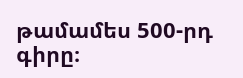թամամես 500-րդ գիրը։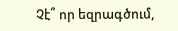Չէ՞ որ եզրագծում,